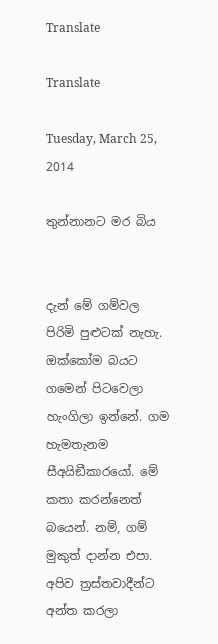Translate

Translate

Tuesday, March 25, 2014

තුන්නානට මර බිය


දැන් මේ ගම්වල පිරිමි පුළුටක් නැහැ. ඔක්කෝම බයට ගමෙන් පිටවෙලා හැංගිලා ඉන්නේ. ගම හැමතැනම සීඅයිඞීකාරයෝ. මේ කතා කරන්නෙත් බයෙන්. නම්, ගම් මුකුත් දාන්න එපා. අපිව ත්‍රස්තවාදීන්ට අන්ත කරලා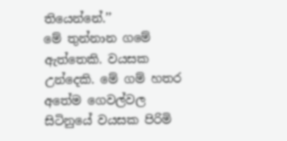තියෙන්නේ.’’
මේ තුන්නාන ගමේ ඇත්තෙකි. වයසක උන්දෙකි. මේ ගම් හතර අතේම ගෙවල්වල සිටිනුයේ වයසක පිරිමි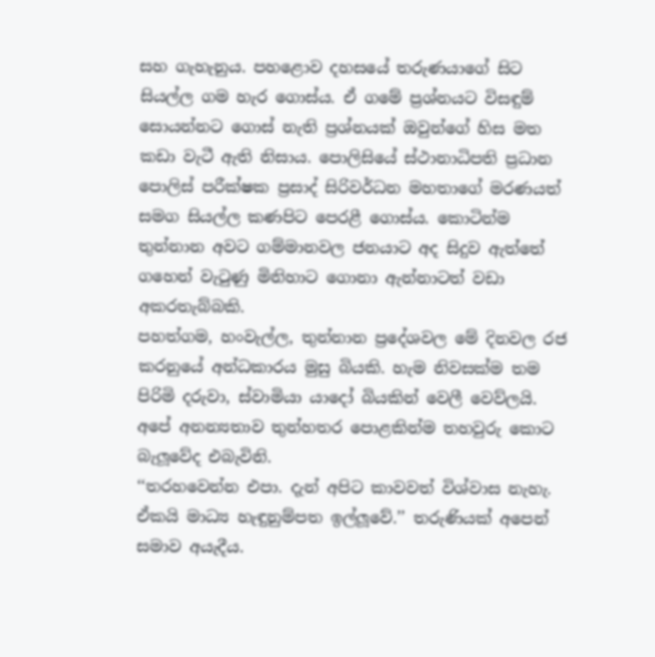සහ ගැහැනුය. පහළොව දහසයේ තරුණයාගේ සිට සියල්ල ගම හැර ගොස්ය. ඒ ගමේ ප්‍රශ්නයට විසඳුම් සොයන්නට ගොස් නැති ප්‍රශ්නයක් ඔවුන්ගේ හිස මත කඩා වැටී ඇති නිසාය. පොලිසියේ ස්ථානාධිපති ප්‍රධාන පොලිස් පරීක්ෂක ප්‍රසාද් සිරිවර්ධන මහතාගේ මරණයත් සමග සියල්ල කණපිට පෙරළී ගොස්ය. කොටින්ම තුන්නාන අවට ගම්මානවල ජනයාට අද සිදුව ඇත්තේ ගහෙන් වැටුණු මිනිහාට ගොනා ඇන්නාටත් වඩා අකරතැබ්බකි.
පහත්ගම, හංවැල්ල, තුන්නාන ප්‍රදේශවල මේ දිනවල රජ කරනුයේ අන්ධකාරය මුසු බියකි. හැම නිවසක්ම තම පිරිමි දරුවා, ස්වාමියා යාදෝ බියකින් වෙලී වෙව්ලයි. අපේ අනන්‍යතාව තුන්හතර පොළකින්ම තහවුරු කොට බැලූවේද එබැවිනි.
‘‘තරහවෙන්න එපා. දැන් අපිට කාවවත් විශ්වාස නැහැ. ඒකයි මාධ්‍ය හැඳුනුම්පත ඉල්ලූවේ.’’ තරුණියක් අපෙන් සමාව අයැදීය.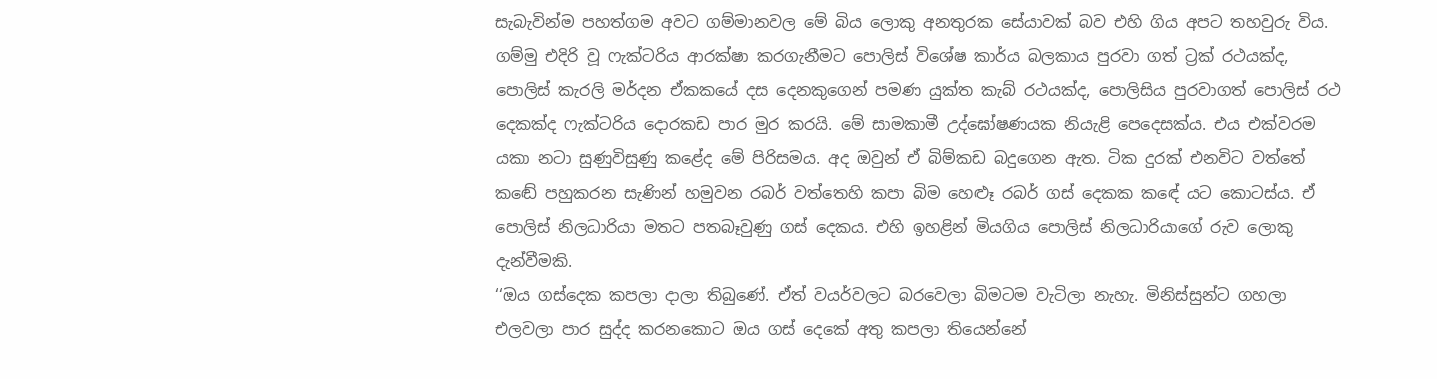සැබැවින්ම පහත්ගම අවට ගම්මානවල මේ බිය ලොකු අනතුරක සේයාවක් බව එහි ගිය අපට තහවුරු විය. ගම්මු එදිරි වූ ෆැක්ටරිය ආරක්ෂා කරගැනීමට පොලිස් විශේෂ කාර්ය බලකාය පුරවා ගත් ට්‍රක් රථයක්ද, පොලිස් කැරලි මර්දන ඒකකයේ දස දෙනකුගෙන් පමණ යුක්ත කැබ් රථයක්ද, පොලිසිය පුරවාගත් පොලිස් රථ දෙකක්ද ෆැක්ටරිය දොරකඩ පාර මුර කරයි. මේ සාමකාමී උද්ඝෝෂණයක නියැළි පෙදෙසක්ය. එය එක්වරම යකා නටා සුණුවිසුණු කළේද මේ පිරිසමය. අද ඔවුන් ඒ බිම්කඩ බදුගෙන ඇත. ටික දුරක් එනවිට වත්තේ කඬේ පහුකරන සැණින් හමුවන රබර් වත්තෙහි කපා බිම හෙළුෑ රබර් ගස් දෙකක කඳේ යට කොටස්ය. ඒ පොලිස් නිලධාරියා මතට පතබෑවුණු ගස් දෙකය. එහි ඉහළින් මියගිය පොලිස් නිලධාරියාගේ රුව ලොකු දැන්වීමකි.
‘‘ඔය ගස්දෙක කපලා දාලා තිබුණේ. ඒත් වයර්වලට බරවෙලා බිමටම වැටිලා නැහැ. මිනිස්සුන්ට ගහලා එලවලා පාර සුද්ද කරනකොට ඔය ගස් දෙකේ අතු කපලා තියෙන්නේ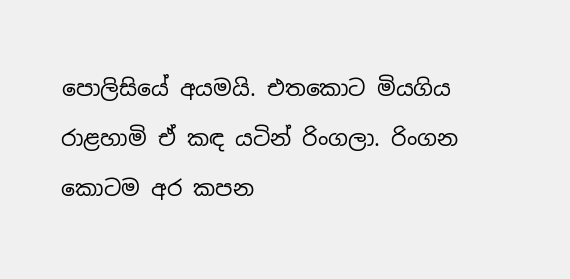පොලිසියේ අයමයි. එතකොට මියගිය රාළහාමි ඒ කඳ යටින් රිංගලා. රිංගන කොටම අර කපන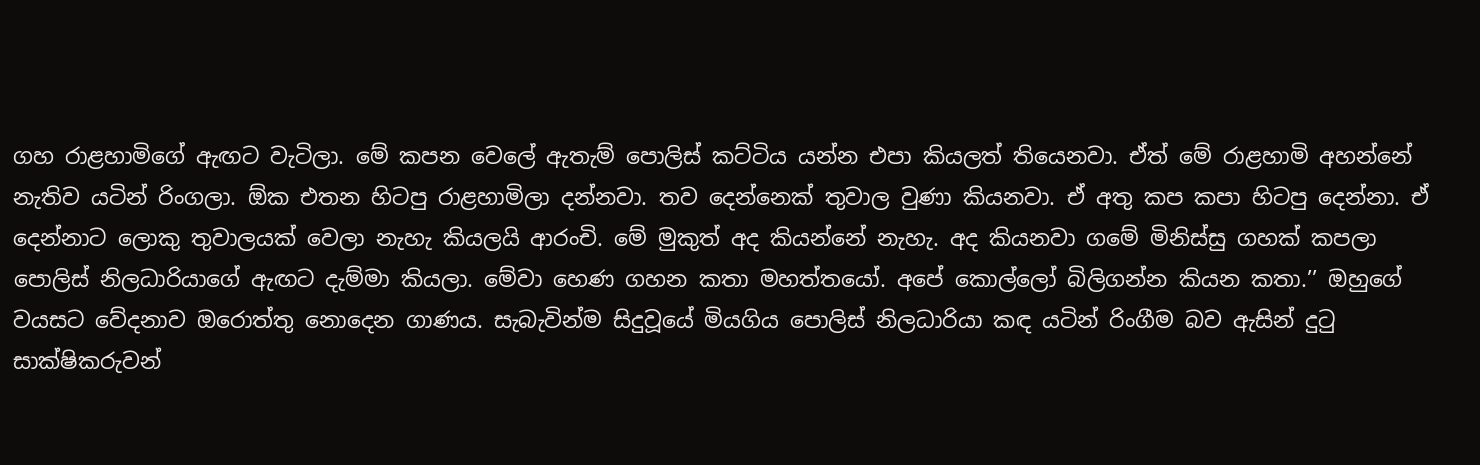ගහ රාළහාමිගේ ඇඟට වැටිලා. මේ කපන වෙලේ ඇතැම් පොලිස් කට්ටිය යන්න එපා කියලත් තියෙනවා. ඒත් මේ රාළහාමි අහන්නේ නැතිව යටින් රිංගලා. ඕක එතන හිටපු රාළහාමිලා දන්නවා. තව දෙන්නෙක් තුවාල වුණා කියනවා. ඒ අතු කප කපා හිටපු දෙන්නා. ඒ දෙන්නාට ලොකු තුවාලයක් වෙලා නැහැ කියලයි ආරංචි. මේ මුකුත් අද කියන්නේ නැහැ. අද කියනවා ගමේ මිනිස්සු ගහක් කපලා පොලිස් නිලධාරියාගේ ඇඟට දැම්මා කියලා. මේවා හෙණ ගහන කතා මහත්තයෝ. අපේ කොල්ලෝ බිලිගන්න කියන කතා.’’ ඔහුගේ වයසට වේදනාව ඔරොත්තු නොදෙන ගාණය. සැබැවින්ම සිදුවූයේ මියගිය පොලිස් නිලධාරියා කඳ යටින් රිංගීම බව ඇසින් දුටු සාක්ෂිකරුවන්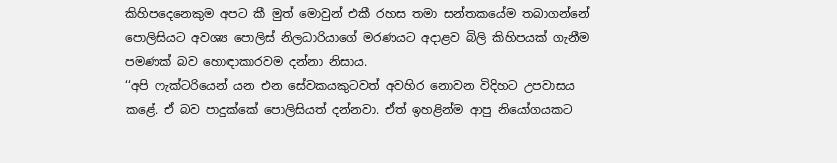කිහිපදෙනෙකුම අපට කී මුත් මොවුන් එකී රහස තමා සන්තකයේම තබාගන්නේ පොලිසියට අවශ්‍ය පොලිස් නිලධාරියාගේ මරණයට අදාළව බිලි කිහිපයක් ගැනීම පමණක් බව හොඳාකාරවම දන්නා නිසාය.
‘‘අපි ෆැක්ටරියෙන් යන එන සේවකයකුටවත් අවහිර නොවන විදිහට උපවාසය කළේ. ඒ බව පාදුක්කේ පොලිසියත් දන්නවා. ඒත් ඉහළින්ම ආපු නියෝගයකට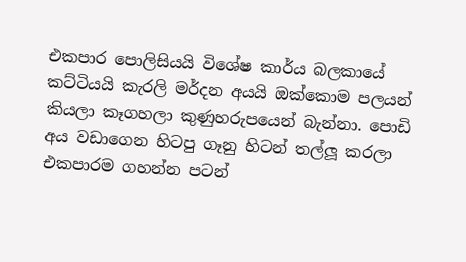එකපාර පොලිසියයි විශේෂ කාර්ය බලකායේ කට්ටියයි කැරලි මර්දන අයයි ඔක්කොම පලයන් කියලා කෑගහලා කුණුහරුපයෙන් බැන්නා. පොඩි අය වඩාගෙන හිටපු ගෑනු හිටන් තල්ලූ කරලා එකපාරම ගහන්න පටන්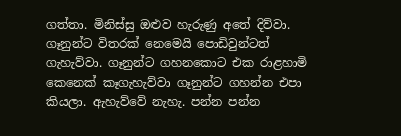ගත්තා. මිනිස්සු ඔළුව හැරුණු අතේ දිව්වා. ගෑනුන්ට විතරක් නෙමෙයි පොඩිවුන්ටත් ගැහැව්වා. ගෑනුන්ට ගහනකොට එක රාළහාමි කෙනෙක් කෑගැහැව්වා ගෑනුන්ට ගහන්න එපා කියලා. ඇහැව්වේ නැහැ. පන්න පන්න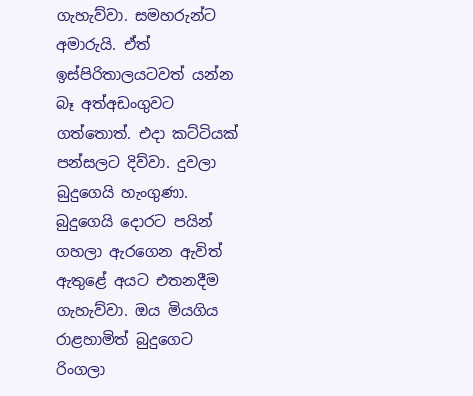ගැහැව්වා. සමහරුන්ට අමාරුයි. ඒත් ඉස්පිරිතාලයටවත් යන්න බෑ අත්අඩංගුවට ගත්තොත්. එදා කට්ටියක් පන්සලට දිව්වා. දුවලා බුදුගෙයි හැංගුණා. බුදුගෙයි දොරට පයින් ගහලා ඇරගෙන ඇවිත් ඇතුළේ අයට එතනදීම ගැහැව්වා. ඔය මියගිය රාළහාමිත් බුදුගෙට රිංගලා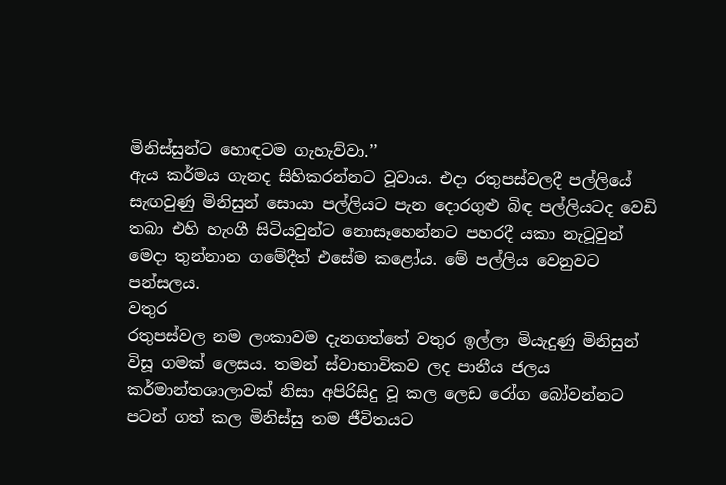මිනිස්සුන්ට හොඳටම ගැහැව්වා.’’
ඇය කර්මය ගැනද සිහිකරන්නට වූවාය. එදා රතුපස්වලදී පල්ලියේ සැඟවුණු මිනිසුන් සොයා පල්ලියට පැන දොරගුළු බිඳ පල්ලියටද වෙඩි තබා එහි හැංගී සිටියවුන්ට නොසෑහෙන්නට පහරදී යකා නැටූවුන් මෙදා තුන්නාන ගමේදීත් එසේම කළෝය. මේ පල්ලිය වෙනුවට පන්සලය.
වතුර
රතුපස්වල නම ලංකාවම දැනගත්තේ වතුර ඉල්ලා මියැදුණු මිනිසුන් විසූ ගමක් ලෙසය. තමන් ස්වාභාවිකව ලද පානීය ජලය කර්මාන්තශාලාවක් නිසා අපිරිසිදු වූ කල ලෙඩ රෝග බෝවන්නට පටන් ගත් කල මිනිස්සු තම ජීවිතයට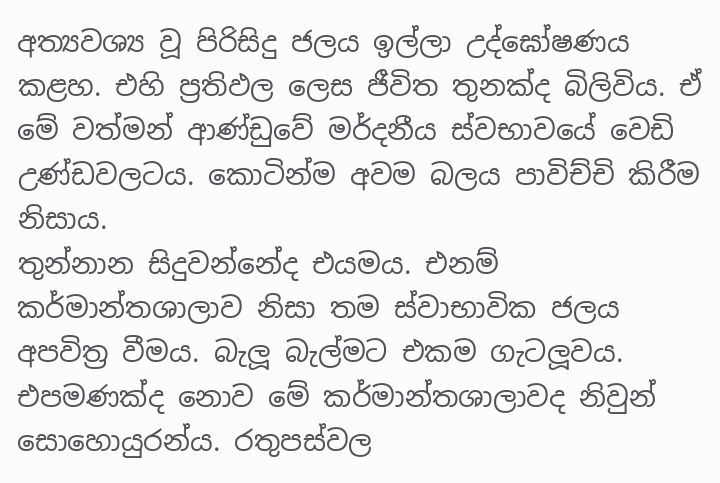අත්‍යවශ්‍ය වූ පිරිසිදු ජලය ඉල්ලා උද්ඝෝෂණය කළහ. එහි ප්‍රතිඵල ලෙස ජීවිත තුනක්ද බිලිවිය. ඒ මේ වත්මන් ආණ්ඩුවේ මර්දනීය ස්වභාවයේ වෙඩි උණ්ඩවලටය. කොටින්ම අවම බලය පාවිච්චි කිරීම නිසාය.
තුන්නාන සිදුවන්නේද එයමය. එනම් කර්මාන්තශාලාව නිසා තම ස්වාභාවික ජලය අපවිත්‍ර වීමය. බැලූ බැල්මට එකම ගැටලූවය. එපමණක්ද නොව මේ කර්මාන්තශාලාවද නිවුන් සොහොයුරන්ය. රතුපස්වල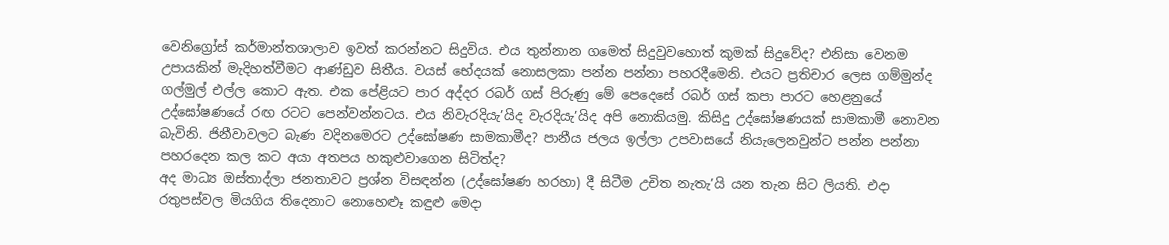වෙනිග්‍රෝස් කර්මාන්තශාලාව ඉවත් කරන්නට සිදුවිය. එය තුන්නාන ගමෙත් සිදුවුවහොත් කුමක් සිදුවේද? එනිසා වෙනම උපායකින් මැදිහත්වීමට ආණ්ඩුව සිතීය. වයස් භේදයක් නොසලකා පන්න පන්නා පහරදීමෙනි. එයට ප්‍රතිචාර ලෙස ගම්මුන්ද ගල්මුල් එල්ල කොට ඇත. එක පේළියට පාර අද්දර රබර් ගස් පිරුණු මේ පෙදෙසේ රබර් ගස් කපා පාරට හෙළනුයේ උද්ඝෝෂණයේ රඟ රටට පෙන්වන්නටය. එය නිවැරදියැ’යිද වැරදියැ’යිද අපි නොකියමු. කිසිදු උද්ඝෝෂණයක් සාමකාමී නොවන බැවිනි. ජිනීවාවලට බැණ වදිනමෙරට උද්ඝෝෂණ සාමකාමීද? පානීය ජලය ඉල්ලා උපවාසයේ නියැලෙනවුන්ට පන්න පන්නා පහරදෙන කල කට අයා අතපය හකුළුවාගෙන සිටිත්ද?
අද මාධ්‍ය ඔස්තාද්ලා ජනතාවට ප්‍රශ්න විසඳන්න (උද්ඝෝෂණ හරහා) දී සිටීම උචිත නැතැ’යි යන තැන සිට ලියති. එදා රතුපස්වල මියගිය තිදෙනාට නොහෙළුෑ කඳුළු මෙදා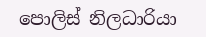පොලිස් නිලධාරියා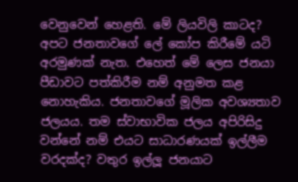වෙනුවෙන් හෙළති. මේ ලියවිලි කාටද? අපට ජනතාවගේ ලේ කෝප කිරීමේ යටි අරමුණක් නැත. එහෙත් මේ ලෙස ජනයා පීඩාවට පත්කිරීම නම් අනුමත කළ නොහැකිය. ජනතාවගේ මූලික අවශ්‍යතාව ජලයය. තම ස්වාභාවික ජලය අපිරිසිදු වන්නේ නම් එයට සාධාරණයක් ඉල්ලීම වරදක්ද? වතුර ඉල්ලූ ජනයාට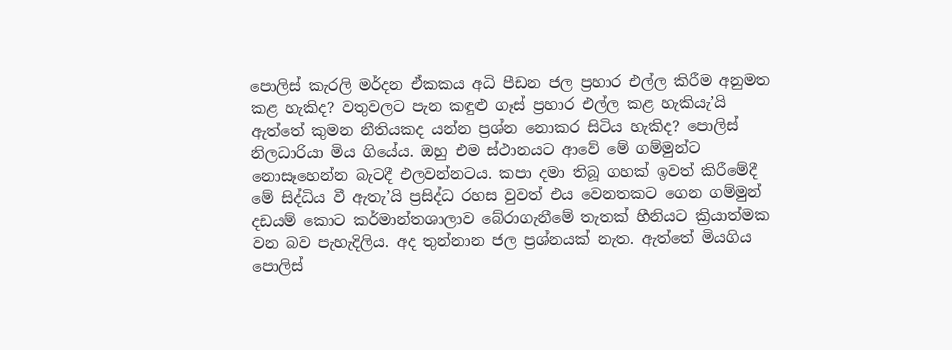පොලිස් කැරලි මර්දන ඒකකය අධි පීඩන ජල ප්‍රහාර එල්ල කිරීම අනුමත කළ හැකිද? වතුවලට පැන කඳුළු ගෑස් ප්‍රහාර එල්ල කළ හැකියැ’යි ඇත්තේ කුමන නීතියකද යන්න ප්‍රශ්න නොකර සිටිය හැකිද? පොලිස් නිලධාරියා මිය ගියේය. ඔහු එම ස්ථානයට ආවේ මේ ගම්මුන්ට නොසෑහෙන්න බැටදී එලවන්නටය. කපා දමා තිබූ ගහක් ඉවත් කිරීමේදී මේ සිද්ධිය වී ඇතැ’යි ප්‍රසිද්ධ රහස වුවත් එය වෙනතකට ගෙන ගම්මුන් දඩයම් කොට කර්මාන්තශාලාව බේරාගැනීමේ තැතක් හීනියට ක්‍රියාත්මක වන බව පැහැදිලිය. අද තුන්නාන ජල ප්‍රශ්නයක් නැත. ඇත්තේ මියගිය පොලිස්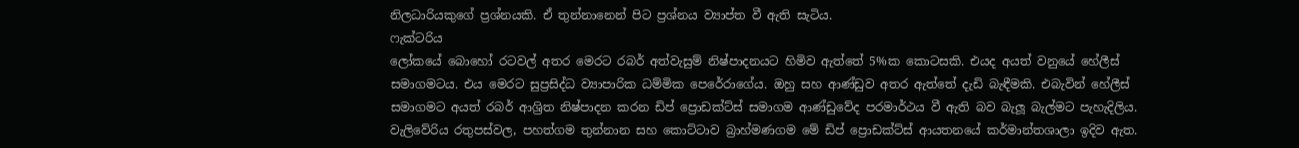නිලධාරියකුගේ ප්‍රශ්නයකි. ඒ තුන්නානෙන් පිට ප්‍රශ්නය ව්‍යාප්ත වී ඇති සැටිය.
ෆැක්ටරිය
ලෝකයේ බොහෝ රටවල් අතර මෙරට රබර් අත්වැසුම් නිෂ්පාදනයට හිමිව ඇත්තේ 5%ක කොටසකි. එයද අයත් වනුයේ හේලීස් සමාගමටය. එය මෙරට සුප්‍රසිද්ධ ව්‍යාපාරික ධම්මික පෙරේරාගේය. ඔහු සහ ආණ්ඩුව අතර ඇත්තේ දැඩි බැඳීමකි. එබැවින් හේලීස් සමාගමට අයත් රබර් ආශ්‍රිත නිෂ්පාදන කරන ඩිප් ප්‍රොඩක්ට්ස් සමාගම ආණ්ඩුවේද පරමාර්ථය වී ඇති බව බැලූ බැල්මට පැහැදිලිය.
වැලිවේරිය රතුපස්වල, පහත්ගම තුන්නාන සහ කොට්ටාව බ්‍රාහ්මණගම මේ ඩිප් ප්‍රොඩක්ට්ස් ආයතනයේ කර්මාන්තශාලා ඉදිව ඇත.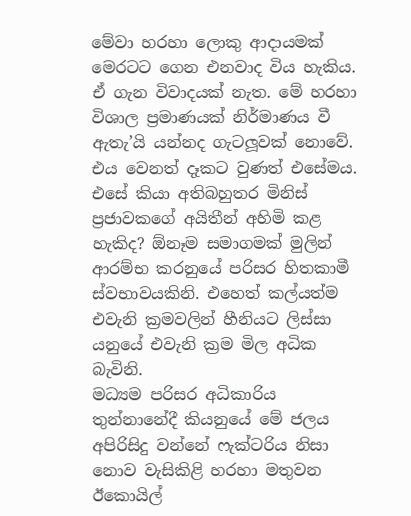මේවා හරහා ලොකු ආදායමක් මෙරටට ගෙන එනවාද විය හැකිය. ඒ ගැන විවාදයක් නැත. මේ හරහා විශාල ප්‍රමාණයක් නිර්මාණය වී ඇතැ’යි යන්නද ගැටලූවක් නොවේ. එය වෙනත් දෑකට වුණත් එසේමය. එසේ කියා අතිබහුතර මිනිස් ප්‍රජාවකගේ අයිතීන් අහිමි කළ හැකිද? ඕනෑම සමාගමක් මුලින් ආරම්භ කරනුයේ පරිසර හිතකාමී ස්වභාවයකිනි. එහෙත් කල්යත්ම එවැනි ක්‍රමවලින් හීනියට ලිස්සා යනුයේ එවැනි ක්‍රම මිල අධික බැවිනි.
මධ්‍යම පරිසර අධිකාරිය තුන්නානේදී කියනුයේ මේ ජලය අපිරිසිදු වන්නේ ෆැක්ටරිය නිසා නොව වැසිකිළි හරහා මතුවන ඊකොයිල්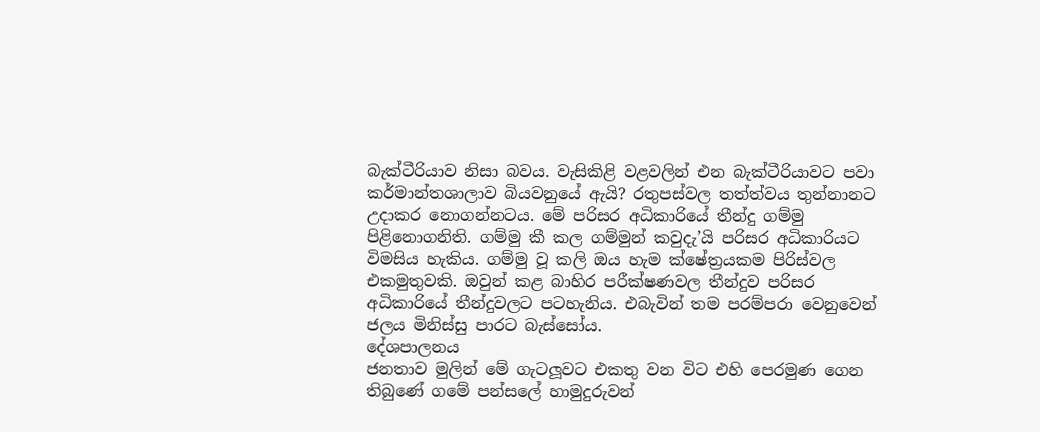බැක්ටීරියාව නිසා බවය. වැසිකිළි වළවලින් එන බැක්ටීරියාවට පවා කර්මාන්තශාලාව බියවනුයේ ඇයි? රතුපස්වල තත්ත්වය තුන්නානට උදාකර නොගන්නටය. මේ පරිසර අධිකාරියේ තීන්දු ගම්මු පිළිනොගනිති. ගම්මු කී කල ගම්මුන් කවුදැ’යි පරිසර අධිකාරියට විමසිය හැකිය. ගම්මු වූ කලි ඔය හැම ක්ෂේත්‍රයකම පිරිස්වල එකමුතුවකි. ඔවුන් කළ බාහිර පරීක්ෂණවල තීන්දුව පරිසර අධිකාරියේ තීන්දුවලට පටහැනිය. එබැවින් තම පරම්පරා වෙනුවෙන් ජලය මිනිස්සු පාරට බැස්සෝය.
දේශපාලනය
ජනතාව මුලින් මේ ගැටලූවට එකතු වන විට එහි පෙරමුණ ගෙන තිබුණේ ගමේ පන්සලේ හාමුදුරුවන්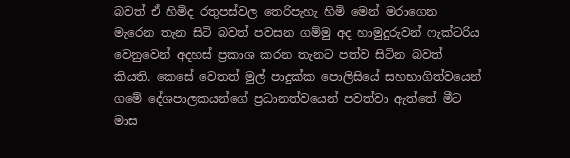බවත් ඒ හිමිද රතුපස්වල තෙරිපැහැ හිමි මෙන් මරාගෙන මැරෙන තැන සිටි බවත් පවසන ගම්මු අද හාමුදුරුවන් ෆැක්ටරිය වෙනුවෙන් අදහස් ප්‍රකාශ කරන තැනට පත්ව සිටින බවත් කියති. කෙසේ වෙතත් මුල් පාදුක්ක පොලිසියේ සහභාගිත්වයෙන් ගමේ දේශපාලකයන්ගේ ප්‍රධානත්වයෙන් පවත්වා ඇත්තේ මීට මාස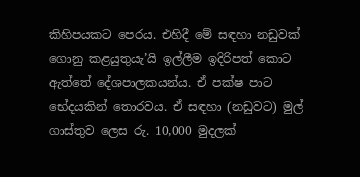කිහිපයකට පෙරය. එහිදී මේ සඳහා නඩුවක් ගොනු කළයුතුයැ’යි ඉල්ලීම ඉදිරිපත් කොට ඇත්තේ දේශපාලකයන්ය. ඒ පක්ෂ පාට භේදයකින් තොරවය. ඒ සඳහා (නඩුවට) මුල් ගාස්තුව ලෙස රු. 10,000 මුදලක්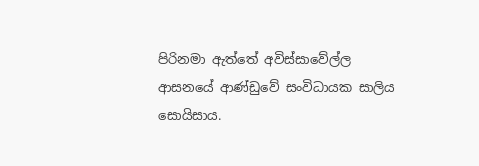පිරිනමා ඇත්තේ අවිස්සාවේල්ල ආසනයේ ආණ්ඩුවේ සංවිධායක සාලිය සොයිසාය.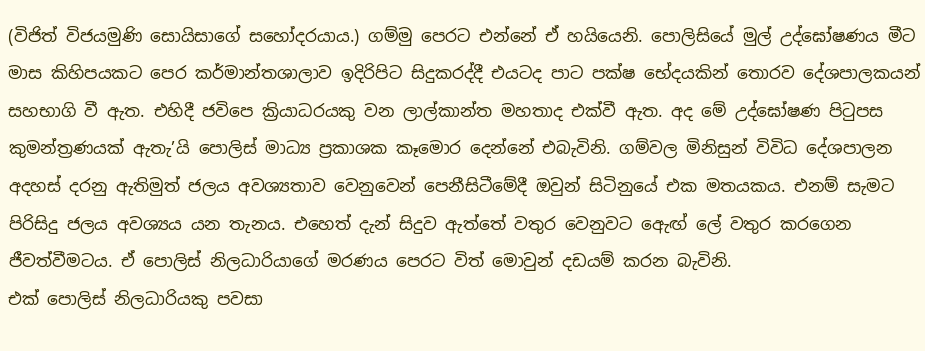(විජිත් විජයමුණි සොයිසාගේ සහෝදරයාය.) ගම්මු පෙරට එන්නේ ඒ හයියෙනි. පොලිසියේ මුල් උද්ඝෝෂණය මීට මාස කිහිපයකට පෙර කර්මාන්තශාලාව ඉදිරිපිට සිදුකරද්දී එයටද පාට පක්ෂ භේදයකින් තොරව දේශපාලකයන් සහභාගි වී ඇත. එහිදී ජවිපෙ ක්‍රියාධරයකු වන ලාල්කාන්ත මහතාද එක්වී ඇත. අද මේ උද්ඝෝෂණ පිටුපස කුමන්ත්‍රණයක් ඇතැ’යි පොලිස් මාධ්‍ය ප්‍රකාශක කෑමොර දෙන්නේ එබැවිනි. ගම්වල මිනිසුන් විවිධ දේශපාලන අදහස් දරනු ඇතිමුත් ජලය අවශ්‍යතාව වෙනුවෙන් පෙනීසිටීමේදී ඔවුන් සිටිනුයේ එක මතයකය. එනම් සැමට පිරිසිදු ජලය අවශ්‍යය යන තැනය. එහෙත් දැන් සිදුව ඇත්තේ වතුර වෙනුවට ඇෙඟ් ලේ වතුර කරගෙන ජීවත්වීමටය. ඒ පොලිස් නිලධාරියාගේ මරණය පෙරට විත් මොවුන් දඩයම් කරන බැවිනි.
එක් පොලිස් නිලධාරියකු පවසා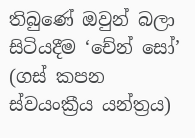තිබුණේ ඔවුන් බලා සිටියදීම ‘චේන් සෝ’ (ගස් කපන ස්වයංක්‍රීය යන්ත්‍රය)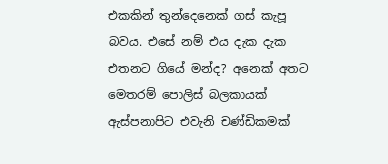එකකින් තුන්දෙනෙක් ගස් කැපූ බවය. එසේ නම් එය දැක දැක එතනට ගියේ මන්ද? අනෙක් අතට මෙතරම් පොලිස් බලකායක් ඇස්පනාපිට එවැනි චණ්ඩිකමක්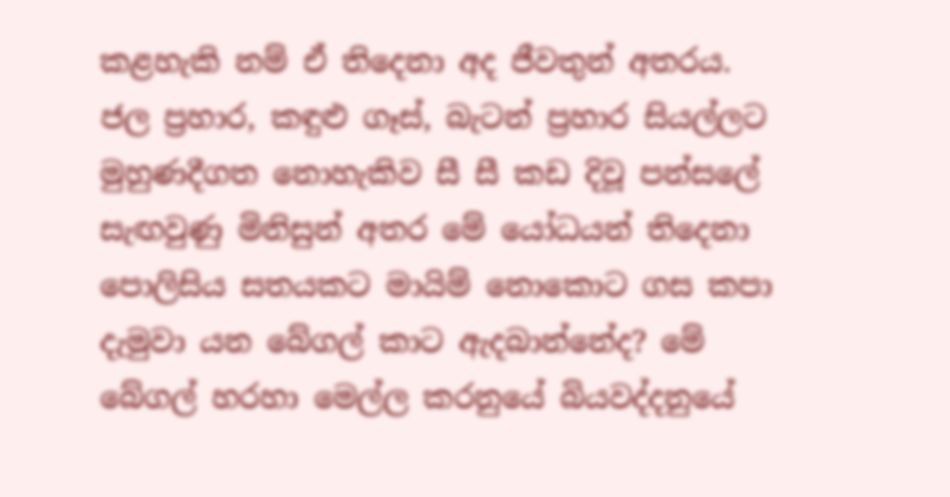කළහැකි නම් ඒ තිදෙනා අද ජීවතුන් අතරය. ජල ප්‍රහාර, කඳුළු ගෑස්, බැටන් ප්‍රහාර සියල්ලට මුහුණදීගත නොහැකිව සී සී කඩ දිවූ පන්සලේ සැඟවුණු මිනිසුන් අතර මේ යෝධයන් තිදෙනා පොලිසිය සතයකට මායිම් නොකොට ගස කපා දැමුවා යන බේගල් කාට ඇදබාන්නේද? මේ බේගල් හරහා මෙල්ල කරනුයේ බියවද්දනුයේ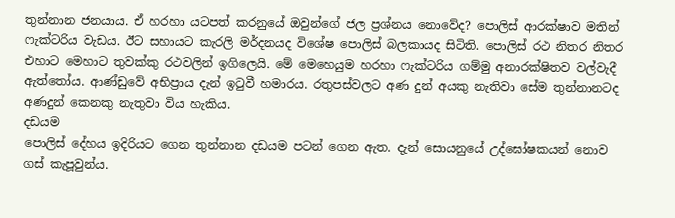තුන්නාන ජනයාය. ඒ හරහා යටපත් කරනුයේ ඔවුන්ගේ ජල ප්‍රශ්නය නොවේද? පොලිස් ආරක්ෂාව මතින් ෆැක්ටරිය වැඩය. ඊට සහායට කැරලි මර්දනයද විශේෂ පොලිස් බලකායද සිටිති. පොලිස් රථ නිතර නිතර එහාට මෙහාට තුවක්කු රථවලින් ඉගිලෙයි. මේ මෙහෙයුම හරහා ෆැක්ටරිය ගම්මු අනාරක්ෂිතව වල්වැදී ඇත්තෝය. ආණ්ඩුවේ අභිප්‍රාය දැන් ඉටුවී හමාරය. රතුපස්වලට අණ දුන් අයකු නැතිවා සේම තුන්නානටද අණදුන් කෙනකු නැතුවා විය හැකිය.
දඩයම
පොලිස් දේහය ඉදිරියට ගෙන තුන්නාන දඩයම පටන් ගෙන ඇත. දැන් සොයනුයේ උද්ඝෝෂකයන් නොව ගස් කැපූවුන්ය.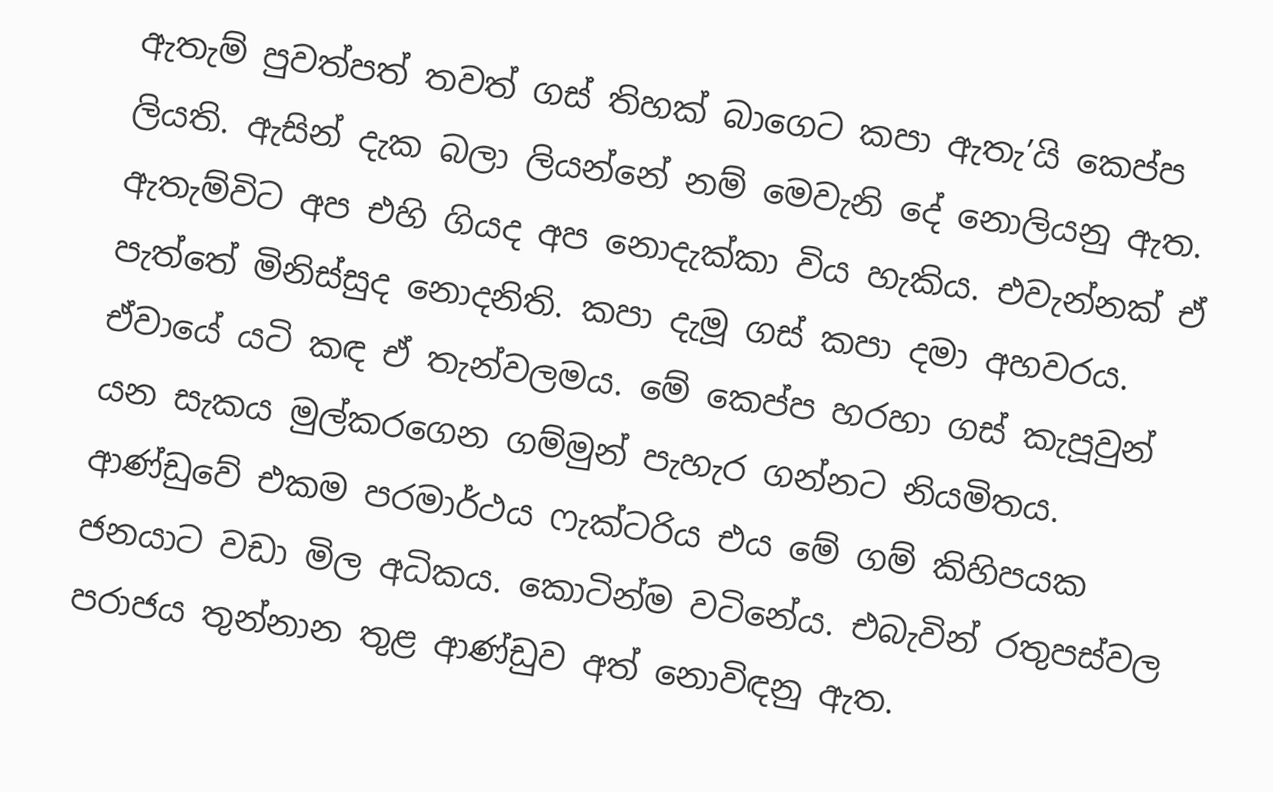ඇතැම් පුවත්පත් තවත් ගස් තිහක් බාගෙට කපා ඇතැ’යි කෙප්ප ලියති. ඇසින් දැක බලා ලියන්නේ නම් මෙවැනි දේ නොලියනු ඇත. ඇතැම්විට අප එහි ගියද අප නොදැක්කා විය හැකිය. එවැන්නක් ඒ පැත්තේ මිනිස්සුද නොදනිති. කපා දැමූ ගස් කපා දමා අහවරය. ඒවායේ යටි කඳ ඒ තැන්වලමය. මේ කෙප්ප හරහා ගස් කැපූවුන් යන සැකය මුල්කරගෙන ගම්මුන් පැහැර ගන්නට නියමිතය.
ආණ්ඩුවේ එකම පරමාර්ථය ෆැක්ටරිය එය මේ ගම් කිහිපයක ජනයාට වඩා මිල අධිකය. කොටින්ම වටිනේය. එබැවින් රතුපස්වල පරාජය තුන්නාන තුළ ආණ්ඩුව අත් නොවිඳනු ඇත.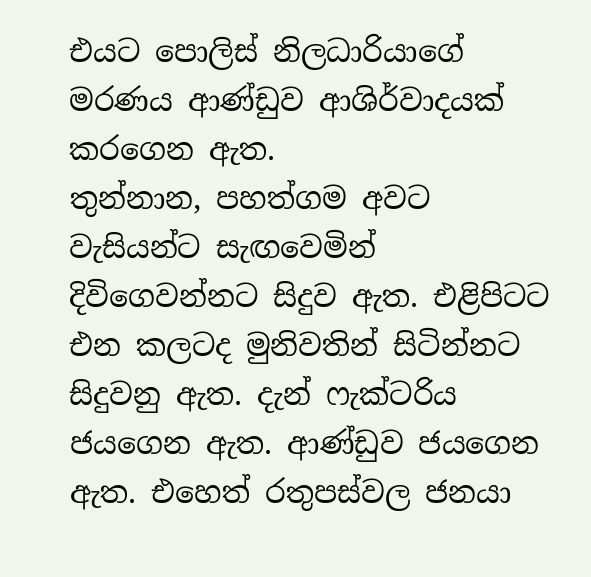එයට පොලිස් නිලධාරියාගේ මරණය ආණ්ඩුව ආශිර්වාදයක් කරගෙන ඇත.
තුන්නාන, පහත්ගම අවට වැසියන්ට සැඟවෙමින් දිවිගෙවන්නට සිදුව ඇත. එළිපිටට එන කලටද මුනිවතින් සිටින්නට සිදුවනු ඇත. දැන් ෆැක්ටරිය ජයගෙන ඇත. ආණ්ඩුව ජයගෙන ඇත. එහෙත් රතුපස්වල ජනයා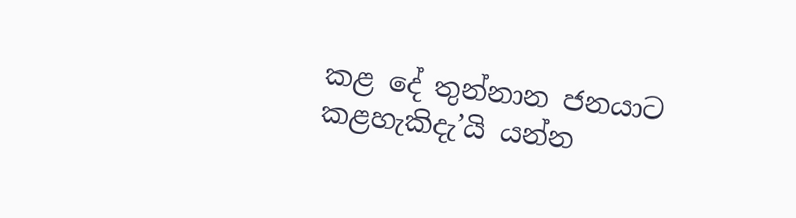කළ දේ තුන්නාන ජනයාට කළහැකිදැ’යි යන්න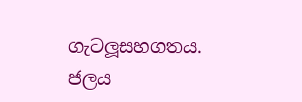ගැටලූසහගතය. ජලය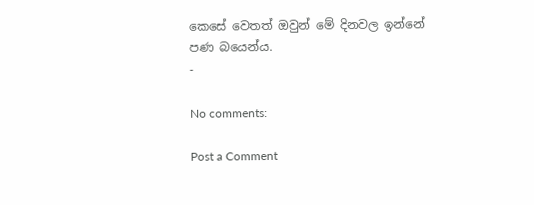කෙසේ වෙතත් ඔවුන් මේ දිනවල ඉන්නේ පණ බයෙන්ය.
-

No comments:

Post a Comment